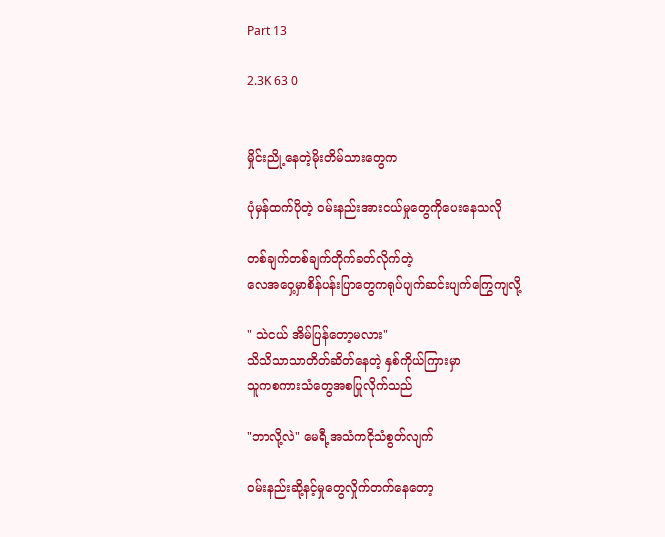Part 13

2.3K 63 0


မှိုင်းညို့နေတဲ့မိုးတိမ်သားတွေက

ပုံမှန်ထက်ပိုတဲ့ ဝမ်းနည်းအားငယ်မှုတွေကိုပေးနေသလို

တစ်ချက်တစ်ချက်တိုက်ခတ်လိုက်တဲ့
လေအဝှေ့မှာစိန်ပန်းပြာတွေကရုပ်ပျက်ဆင်းပျက်ကြွေကျလို့

" သဲငယ် အိမ်ပြန်တော့မလား"
သိသိသာသာတိတ်ဆိတ်နေတဲ့ နှစ်ကိုယ်ကြားမှာ
သူကစကားသံတွေအစပြုလိုက်သည်

"ဘာလို့လဲ" မေရီ့အသံကငိုသံစွတ်လျက်

ဝမ်းနည်းဆို့နင့်မှုတွေလှိုက်တက်နေတော့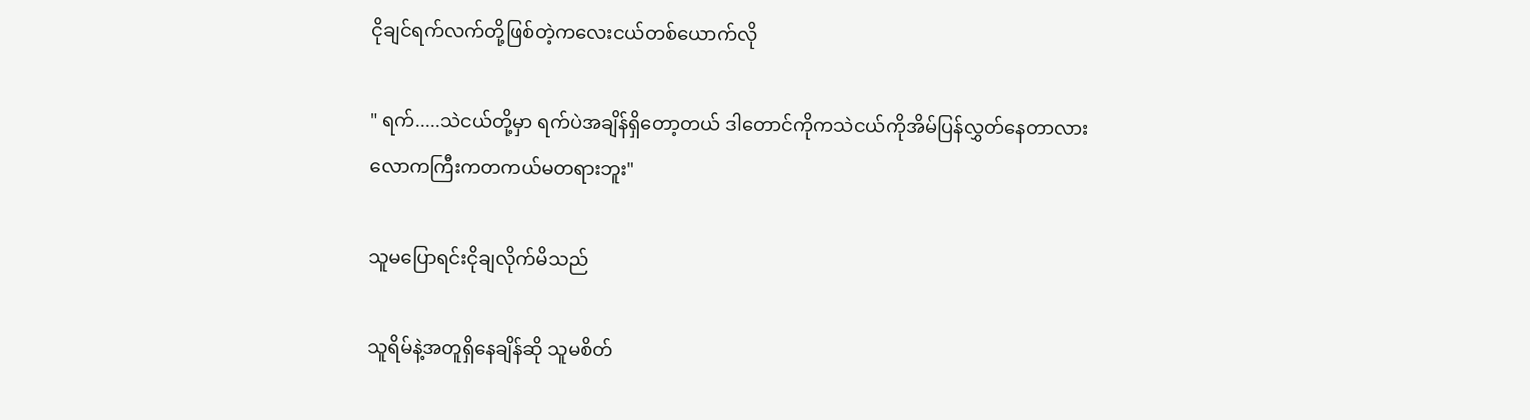ငိုချင်ရက်လက်တို့ဖြစ်တဲ့ကလေးငယ်တစ်ယောက်လို

" ရက်.....သဲငယ်တို့မှာ ရက်ပဲအချိန်ရှိတော့တယ် ဒါတောင်ကိုကသဲငယ်ကိုအိမ်ပြန်လွှတ်နေတာလား
လောကကြီးကတကယ်မတရားဘူး"

သူမပြောရင်းငိုချလိုက်မိသည်

သူရိမ်နဲ့အတူရှိနေချိန်ဆို သူမစိတ်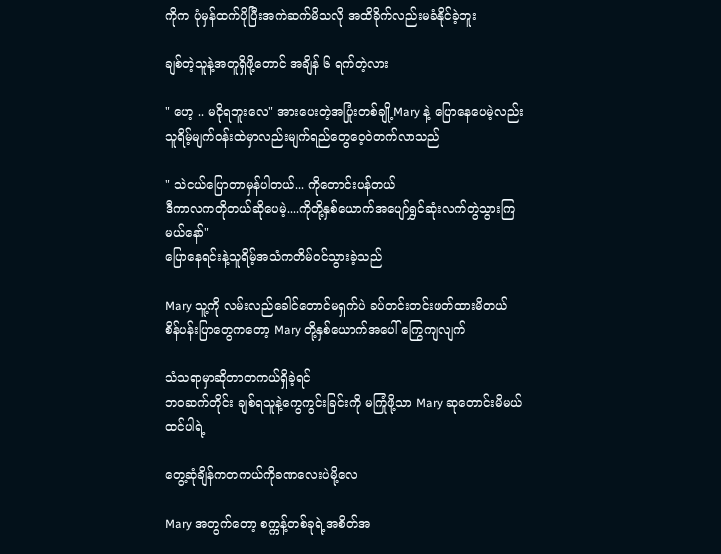ကိုက ပုံမှန်ထက်ပိုပြီးအကဲဆက်မိသလို အထိခိုက်လည်းမခံနိုင်ခဲ့ဘူး

ချစ်တဲ့သူနဲ့အတူရှိဖို့တောင် အချိန် ၆ ရက်တဲ့လား

" ဟေ့ .. မငိုရဘူးလေ" အားပေးတဲ့အပြုံးတစ်ချို့Mary နဲ့ ပြောနေပေမဲ့လည်း သူရိမ့်မျက်ဝန်းထဲမှာလည်းမျက်ရည်တွေဝေ့ဝဲတက်လာသည်

" သဲငယ်ပြောတာမှန်ပါတယ်... ကိုတောင်းပန်တယ်
ဒီကာလကတိုတယ်ဆိုပေမဲ့....ကိုတို့နှစ်ယောက်အပျော်ရွှင်ဆုံးလက်တွဲသွားကြမယ်နော်"
ပြောနေရင်းနဲ့သူရိမ့်အသံကတိမ်ဝင်သွားခဲ့သည်

Mary သူ့ကို လမ်းလည်ခေါင်တောင်မရှက်ပဲ ခပ်တင်းတင်းဖတ်ထားမိတယ်
စိန်ပန်းပြာတွေကတော့ Mary တို့နှစ်ယောက်အပေါ် ကြွေကျလျက်

သံသရာမှာဆိုတာတကယ်ရှိခဲ့ရင်
ဘဝဆက်တိုင်း ချစ်ရသူနဲ့ကွေကွင်းခြင်းကို မကြုံဖို့သာ Mary ဆုတောင်းမိမယ်ထင်ပါရဲ့

တွေ့ဆုံချိန်ကတကယ်ကိုခဏလေးပဲမို့လေ

Mary အတွက်တော့ စက္ကန့်တစ်ခုရဲ့အစိတ်အ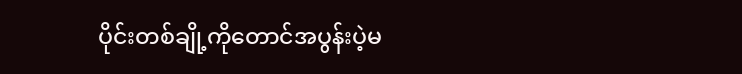ပိုင်းတစ်ချို့ကိုတောင်အပွန်းပဲ့မ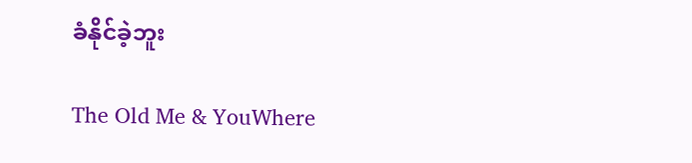ခံနိုင်ခဲ့ဘူး

The Old Me & YouWhere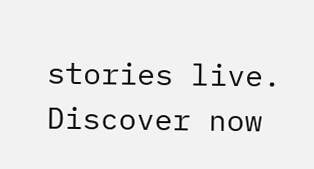stories live. Discover now